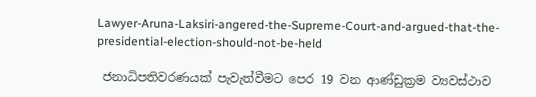Lawyer-Aruna-Laksiri-angered-the-Supreme-Court-and-argued-that-the-presidential-election-should-not-be-held

 ජනාධිපතිවරණයක් පැවැත්වීමට පෙර 19 වන ආණ්ඩුක්‍රම ව්‍යවස්ථාව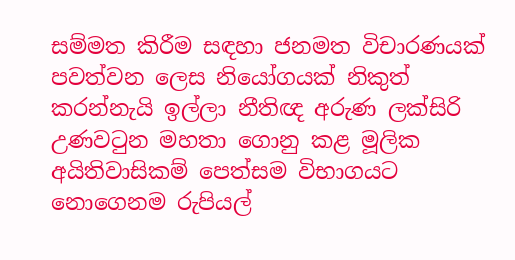සම්මත කිරීම සඳහා ජනමත විචාරණයක් පවත්වන ලෙස නියෝගයක් නිකුත් කරන්නැයි ඉල්ලා නීතිඥ අරුණ ලක්සිරි උණවටුන මහතා ගොනු කළ මූලික අයිතිවාසිකම් පෙත්සම විභාගයට නොගෙනම රුපියල්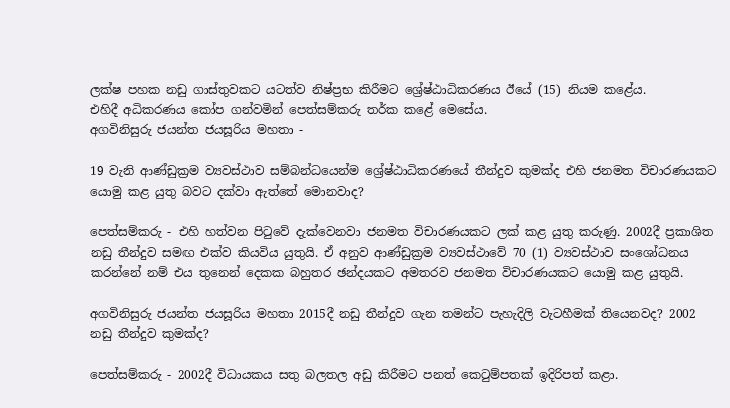ලක්ෂ පහක නඩු ගාස්තුවකට යටත්ව නිෂ්ප්‍රභ කිරීමට ශ්‍රේෂ්ඨාධිකරණය ඊයේ (15) නියම කළේය.
එහිදී අධිකරණය කෝප ගන්වමින් පෙත්සම්කරු තර්ක කළේ මෙසේය.
අගවිනිසුරු ජයන්ත ජයසූරිය මහතා -

19 වැනි ආණ්ඩුක්‍රම ව්‍යවස්ථාව සම්බන්ධයෙන්ම ශ්‍රේෂ්ඨාධිකරණයේ තීන්දුව කුමක්ද එහි ජනමත විචාරණයකට යොමු කළ යුතු බවට දක්වා ඇත්තේ මොනවාද?

පෙත්සම්කරු - එහි හත්වන පිටුවේ දැක්වෙනවා ජනමත විචාරණයකට ලක් කළ යුතු කරුණු. 2002දී ප්‍රකාශිත නඩු තීන්දුව සමඟ එක්ව කියවිය යුතුයි. ඒ අනුව ආණ්ඩුක්‍රම ව්‍යවස්ථාවේ 70 (1) ව්‍යවස්ථාව සංශෝධනය කරන්නේ නම් එය තුනෙන් දෙකක බහුතර ඡන්දයකට අමතරව ජනමත විචාරණයකට යොමු කළ යුතුයි.

අගවිනිසුරු ජයන්ත ජයසූරිය මහතා 2015දී නඩු තීන්දුව ගැන තමන්ට පැහැදිලි වැටහීමක් තියෙනවද? 2002 නඩු තීන්දුව කුමක්ද?

පෙත්සම්කරු - 2002දී විධායකය සතු බලතල අඩු කිරීමට පනත් කෙටුම්පතක් ඉදිරිපත් කළා.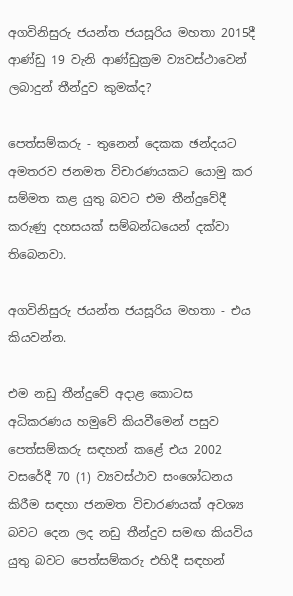අගවිනිසුරු ජයන්ත ජයසූරිය මහතා 2015දී ආණ්ඩු 19 වැනි ආණ්ඩුක්‍රම ව්‍යවස්ථාවෙන් ලබාදුන් තීන්දුව කුමක්ද?

පෙත්සම්කරු - තුනෙන් දෙකක ඡන්දයට අමතරව ජනමත විචාරණයකට යොමු කර සම්මත කළ යුතු බවට එම තීන්දුවේදී කරුණු දහසයක් සම්බන්ධයෙන් දක්වා තිබෙනවා.

අගවිනිසුරු ජයන්ත ජයසූරිය මහතා - එය කියවන්න.

එම නඩු තීන්දුවේ අදාළ කොටස අධිකරණය හමුවේ කියවීමෙන් පසුව පෙත්සම්කරු සඳහන් කළේ එය 2002 වසරේදී 70 (1) ව්‍යවස්ථාව සංශෝධනය කිරීම සඳහා ජනමත විචාරණයක් අවශ්‍ය බවට දෙන ලද නඩු තීන්දුව සමඟ කියවිය යුතු බවට පෙත්සම්කරු එහිදී සඳහන්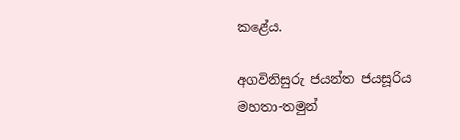කළේය.

අගවිනිසුරු ජයන්ත ජයසූරිය මහතා-තමුන්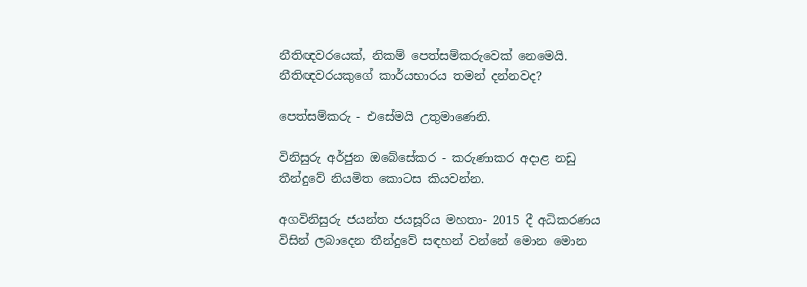නීතිඥවරයෙක්, නිකම් පෙත්සම්කරුවෙක් නෙමෙයි. නීතිඥවරයකුගේ කාර්යභාරය තමන් දන්නවද?

පෙත්සම්කරු - එසේමයි උතුමාණෙනි.

විනිසුරු අර්ජුන ඔබේසේකර - කරුණාකර අදාළ නඩු තීන්දුවේ නියමිත කොටස කියවන්න.

අගවිනිසුරු ජයන්ත ජයසූරිය මහතා- 2015 දී අධිකරණය විසින් ලබාදෙන තීන්දුවේ සඳහන් වන්නේ මොන මොන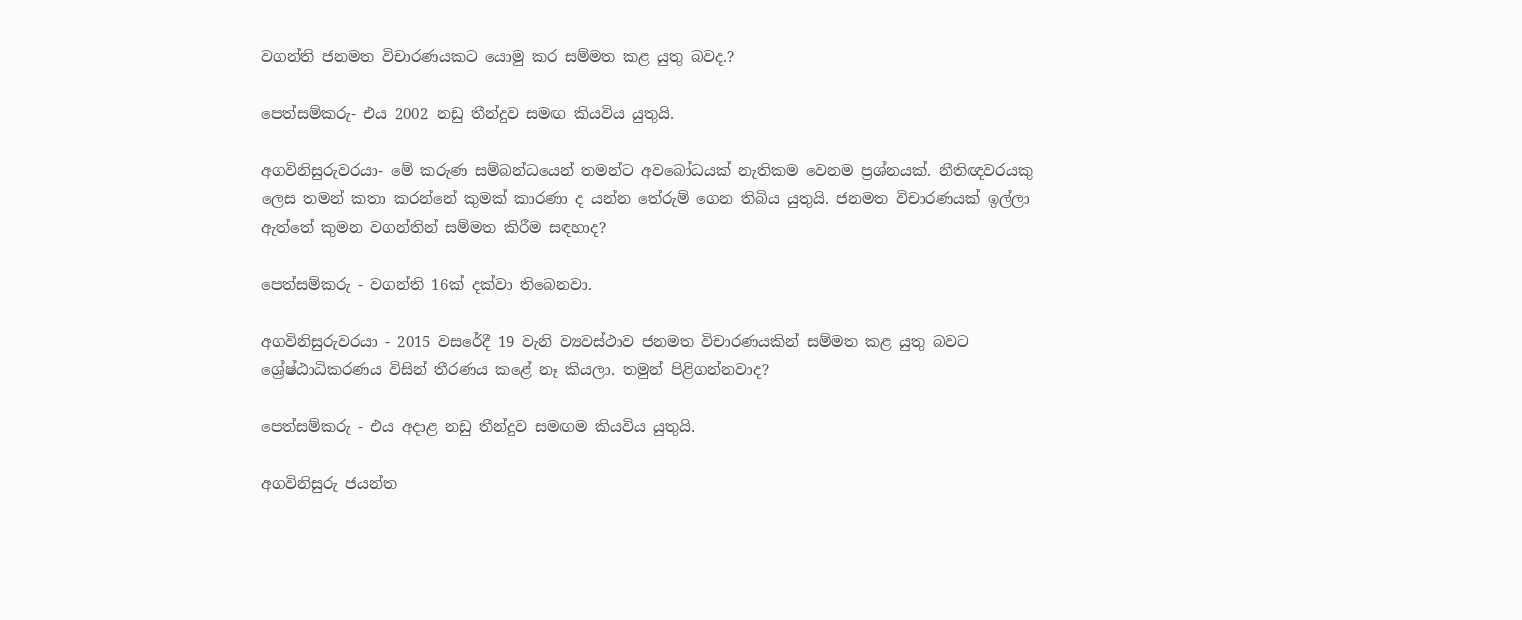වගන්ති ජනමත විචාරණයකට යොමු කර සම්මත කළ යුතු බවද.?

පෙත්සම්කරු- එය 2002 නඩු තීන්දුව සමඟ කියවිය යුතුයි.

අගවිනිසුරුවරයා- මේ කරුණ සම්බන්ධයෙන් තමන්ට අවබෝධයක් නැතිකම වෙනම ප්‍රශ්නයක්. නීතිඥවරයකු ලෙස තමන් කතා කරන්නේ කුමක් කාරණා ද යන්න තේරුම් ගෙන තිබිය යුතුයි. ජනමත විචාරණයක් ඉල්ලා ඇත්තේ කුමන වගන්තින් සම්මත කිරීම සඳහාද?

පෙත්සම්කරු - වගන්ති 16ක් දක්වා තිබෙනවා.

අගවිනිසුරුවරයා - 2015 වසරේදී 19 වැනි ව්‍යවස්ථාව ජනමත විචාරණයකින් සම්මත කළ යුතු බවට ශ්‍රේෂ්ඨාධිකරණය විසින් තීරණය කළේ නෑ කියලා. තමුන් පිළිගන්නවාද?

පෙත්සම්කරු - එය අදාළ නඩු තීන්දුව සමඟම කියවිය යුතුයි.

අගවිනිසුරු ජයන්ත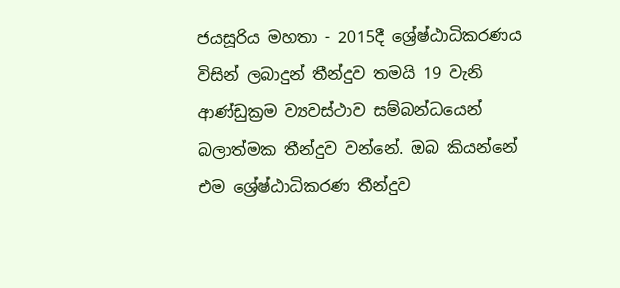ජයසූරිය මහතා - 2015දී ශ්‍රේෂ්ඨාධිකරණය විසින් ලබාදුන් තීන්දුව තමයි 19 වැනි ආණ්ඩුක්‍රම ව්‍යවස්ථාව සම්බන්ධයෙන් බලාත්මක තීන්දුව වන්නේ. ඔබ කියන්නේ එම ශ්‍රේෂ්ඨාධිකරණ තීන්දුව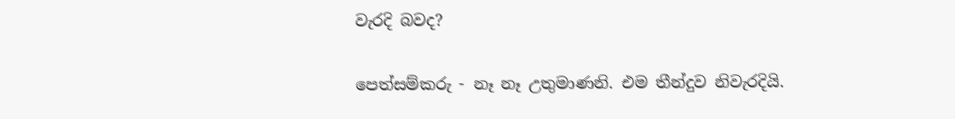වැරදි බවද?

පෙත්සම්කරු - නෑ නෑ උතුමාණනි. එම තීන්දුව නිවැරදියි.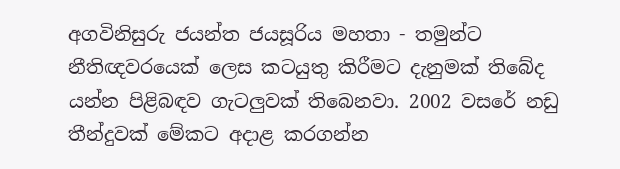අගවිනිසුරු ජයන්ත ජයසූරිය මහතා - තමුන්ට නීතිඥවරයෙක් ලෙස කටයුතු කිරීමට දැනුමක් තිබේද යන්න පිළිබඳව ගැටලුවක් තිබෙනවා. 2002 වසරේ නඩු තීන්දුවක් මේකට අදාළ කරගන්න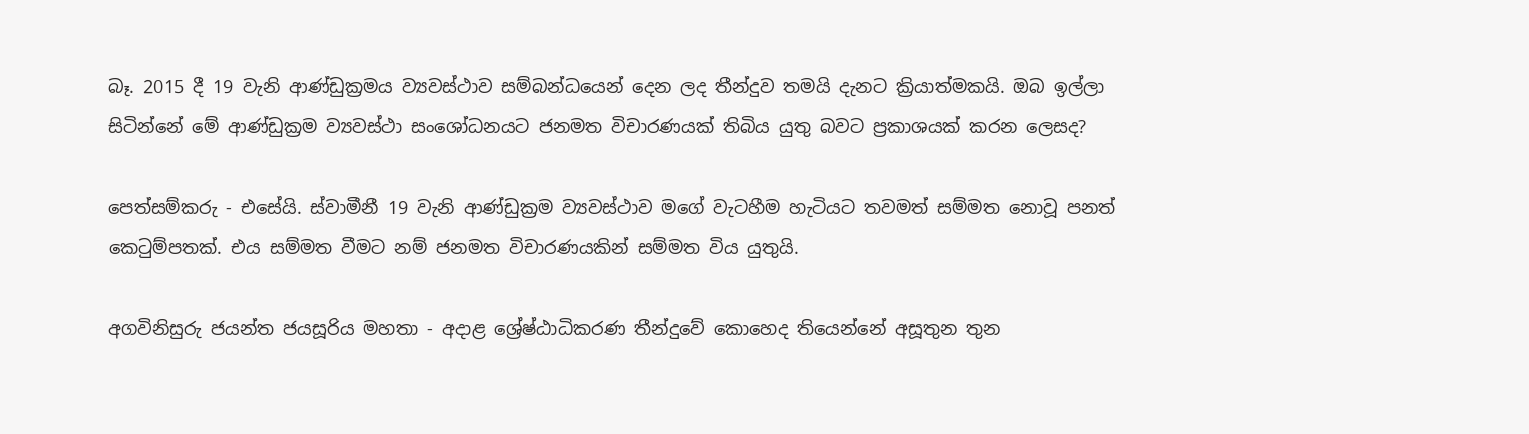බෑ. 2015 දී 19 වැනි ආණ්ඩුක්‍රමය ව්‍යවස්ථාව සම්බන්ධයෙන් දෙන ලද තීන්දුව තමයි දැනට ක්‍රියාත්මකයි. ඔබ ඉල්ලා සිටින්නේ මේ ආණ්ඩුක්‍රම ව්‍යවස්ථා සංශෝධනයට ජනමත විචාරණයක් තිබිය යුතු බවට ප්‍රකාශයක් කරන ලෙසද?

පෙත්සම්කරු - එසේයි. ස්වාමීනී 19 වැනි ආණ්ඩුක්‍රම ව්‍යවස්ථාව මගේ වැටහීම හැටියට තවමත් සම්මත නොවූ පනත් කෙටුම්පතක්. එය සම්මත වීමට නම් ජනමත විචාරණයකින් සම්මත විය යුතුයි.

අගවිනිසුරු ජයන්ත ජයසූරිය මහතා - අදාළ ශ්‍රේෂ්ඨාධිකරණ තීන්දුවේ කොහෙද තියෙන්නේ අසූතුන තුන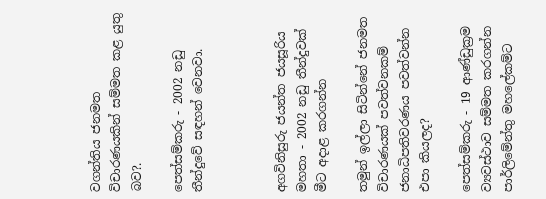වගන්තිය ජනමත විචාරණයකින් සම්මත කළ යුතු බව?.

පෙත්සම්කරු - 2002 නඩු තීන්දුවේ සඳහන් වෙනවා.



අගවිනිසුරු ජයන්ත ජයසූරිය මහතා - 2002 නඩු තීන්දුවක් මීට අදාළ කරගන්න

තමුන් ඉල්ලා සිටින්නේ ජනමත විචාරණයක් පවත්වනකම් ජනාධිපතිවරණය පවත්වන්න එපා කියලද?

පෙත්සම්කරු - 19 ආණ්ඩුක්‍රම ව්‍යවස්ථාව සම්මත කරගන්න පාර්ලිමේන්තු මහලේකම්ට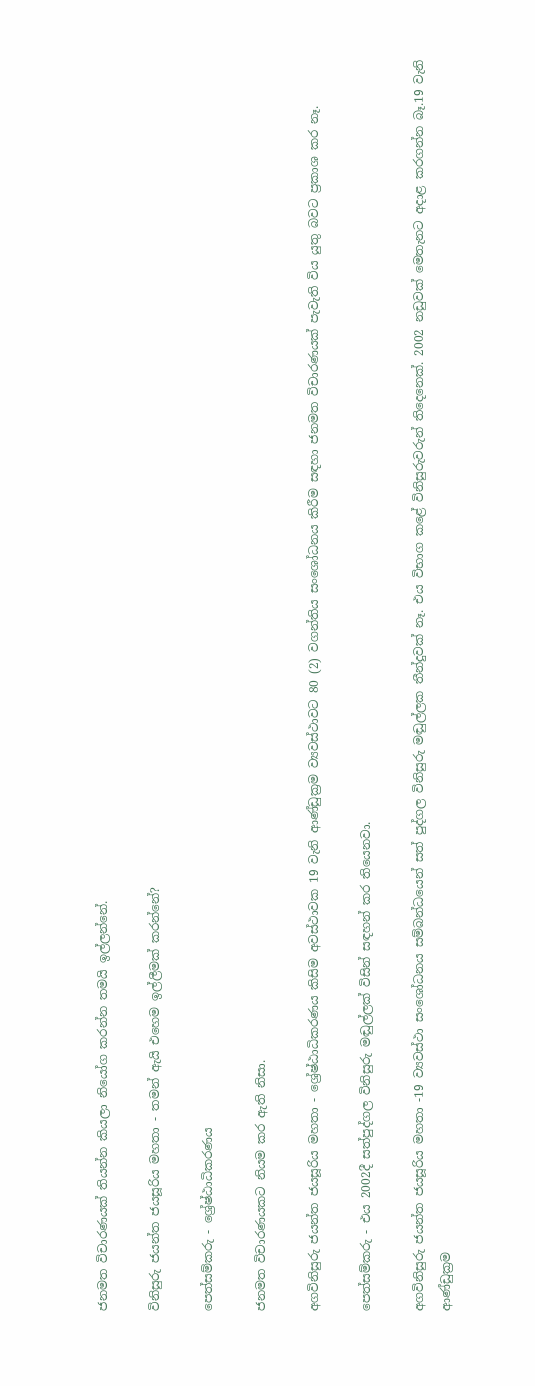ජනමත විචාරණයක් තියන්න කියලා නියෝග කරන්න තමයි ඉල්ලන්නේ.

විනිසුරු ජයන්ත ජයසූරිය මහතා - තමන් ඇයි එහෙම ඉල්ලීමක් කරන්නේ?

පෙත්සම්කරු - ශ්‍රේෂ්ඨාධිකරණය

ජනමත විචාරණයකට නියම කර ඇති නිසා.

අගවිනිසුරු ජයන්ත ජයසූරිය මහතා - ශ්‍රේෂ්ඨාධිකරණය කිසිම අවස්ථාවක 19 වැනි ආණ්ඩුක්‍රම ව්‍යවස්ථාවට 80 (2) වගන්තිය සංශෝධනය කිරීම සඳහා ජනමත විචාරණයක් පැවැති විය යුතු බවට ප්‍රකාශ කර නෑ.

පෙත්සම්කරු - එය 2002දී සත්පුද්ගල විනිසුරු මඬුල්ලක් විසින් සඳහන් කර තියෙනවා.

අගවිනිසුරු ජයන්ත ජයසූරිය මහතා -19 ව්‍යවස්ථා සංශෝධනය සම්බන්ධයෙන් සත් පුද්ගල විනිසුරු මඬුල්ලක තීන්දුවක් නෑ. එය විභාග කළේ විනිසුරුවරුන් තිදෙනෙක්. 2002 නඩුවක් මෙතැනට අදාළ කරගන්න බෑ.19 වැනි ආණ්ඩුක්‍රම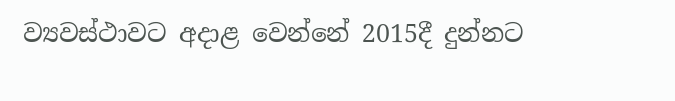ව්‍යවස්ථාවට අදාළ වෙන්නේ 2015දී දුන්නට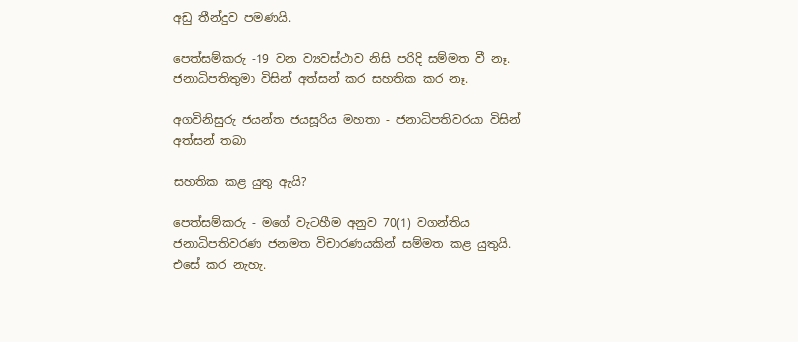අඩු තීන්දුව පමණයි.

පෙත්සම්කරු -19 වන ව්‍යවස්ථාව නිසි පරිදි සම්මත වී නෑ. ජනාධිපතිතුමා විසින් අත්සන් කර සහතික කර නෑ.

අගවිනිසුරු ජයන්ත ජයසූරිය මහතා - ජනාධිපතිවරයා විසින් අත්සන් තබා

සහතික කළ යුතු ඇයි?

පෙත්සම්කරු - මගේ වැටහීම අනුව 70(1) වගන්තිය ජනාධිපතිවරණ ජනමත විචාරණයකින් සම්මත කළ යුතුයි. එසේ කර නැහැ.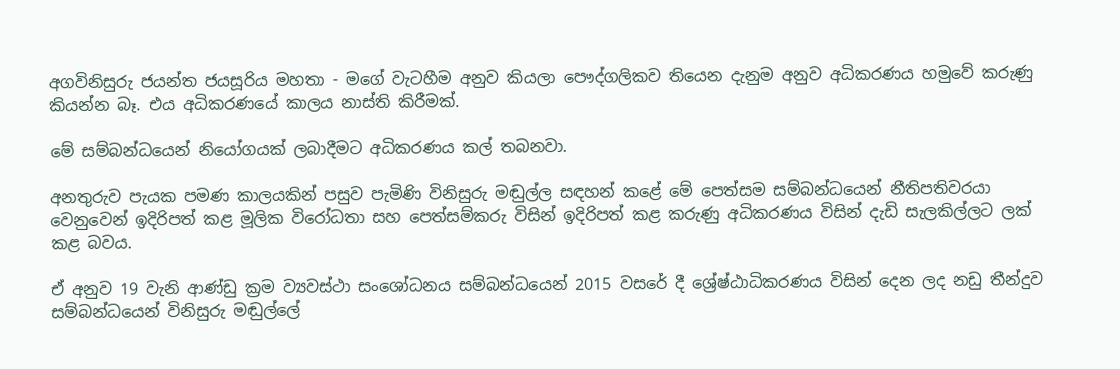අගවිනිසුරු ජයන්ත ජයසූරිය මහතා - මගේ වැටහීම අනුව කියලා පෞද්ගලිකව තියෙන දැනුම අනුව අධිකරණය හමුවේ කරුණු කියන්න බෑ. එය අධිකරණයේ කාලය නාස්ති කිරීමක්.

මේ සම්බන්ධයෙන් නියෝගයක් ලබාදීමට අධිකරණය කල් තබනවා.

අනතුරුව පැයක පමණ කාලයකින් පසුව පැමිණි විනිසුරු මඬුල්ල සඳහන් කළේ මේ පෙත්සම සම්බන්ධයෙන් නීතිපතිවරයා වෙනුවෙන් ඉදිරිපත් කළ මූලික විරෝධතා සහ පෙත්සම්කරු විසින් ඉදිරිපත් කළ කරුණු අධිකරණය විසින් දැඩි සැලකිල්ලට ලක් කළ බවය.

ඒ අනුව 19 වැනි ආණ්ඩු ක්‍රම ව්‍යවස්ථා සංශෝධනය සම්බන්ධයෙන් 2015 වසරේ දී ශ්‍රේෂ්ඨාධිකරණය විසින් දෙන ලද නඩු තීන්දුව සම්බන්ධයෙන් විනිසුරු මඬුල්ලේ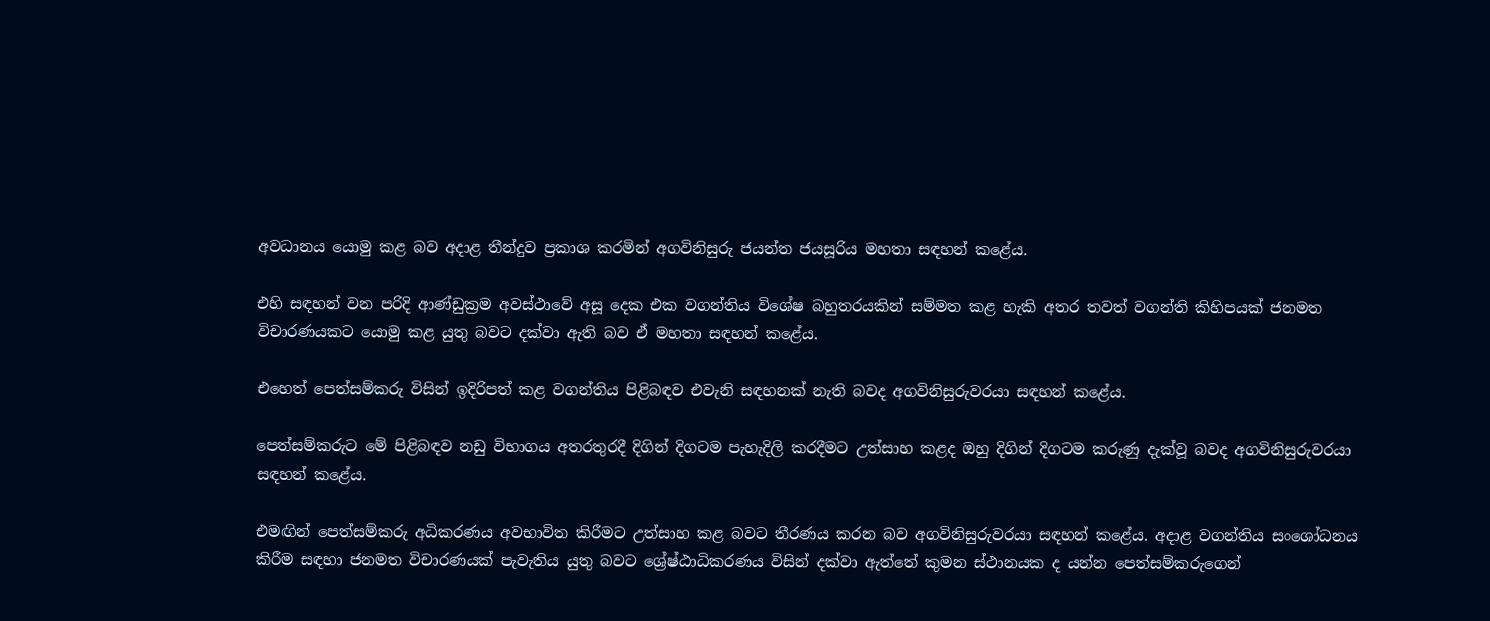අවධානය යොමු කළ බව අදාළ තීන්දුව ප්‍රකාශ කරමින් අගවිනිසුරු ජයන්ත ජයසූරිය මහතා සඳහන් කළේය.

එහි සඳහන් වන පරිදි ආණ්ඩුක්‍රම අවස්ථාවේ අසූ දෙක එක වගන්තිය විශේෂ බහුතරයකින් සම්මත කළ හැකි අතර තවත් වගන්ති කිහිපයක් ජනමත විචාරණයකට යොමු කළ යුතු බවට දක්වා ඇති බව ඒ මහතා සඳහන් කළේය.

එහෙත් පෙත්සම්කරු විසින් ඉදිරිපත් කළ වගන්තිය පිළිබඳව එවැනි සඳහනක් නැති බවද අගවිනිසුරුවරයා සඳහන් කළේය.

පෙත්සම්කරුට මේ පිළිබඳව නඩු විභාගය අතරතුරදී දිගින් දිගටම පැහැදිලි කරදීමට උත්සාහ කළද ඔහු දිගින් දිගටම කරුණු දැක්වූ බවද අගවිනිසුරුවරයා සඳහන් කළේය.

එමඟින් පෙත්සම්කරු අධිකරණය අවභාවිත කිරීමට උත්සාහ කළ බවට තීරණය කරන බව අගවිනිසුරුවරයා සඳහන් කළේය. අදාළ වගන්තිය සංශෝධනය කිරීම සඳහා ජනමත විචාරණයක් පැවැතිය යුතු බවට ශ්‍රේෂ්ඨාධිකරණය විසින් දක්වා ඇත්තේ කුමන ස්ථානයක ද යන්න පෙත්සම්කරුගෙන්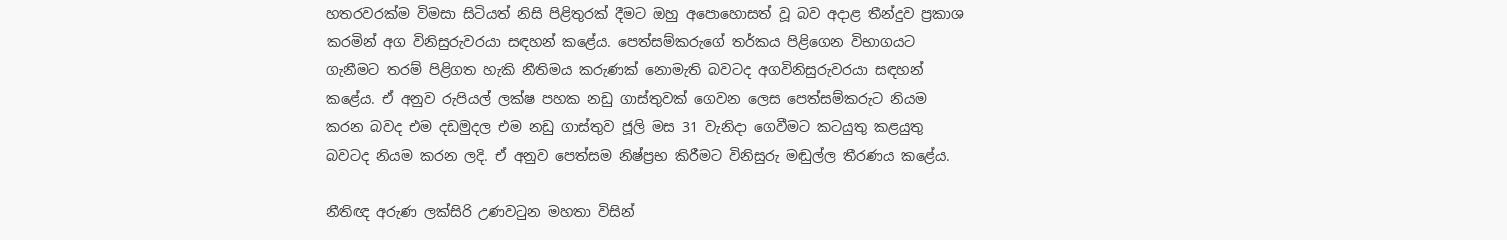හතරවරක්ම විමසා සිටියත් නිසි පිළිතුරක් දීමට ඔහු අපොහොසත් වූ බව අදාළ තීන්දුව ප්‍රකාශ කරමින් අග විනිසුරුවරයා සඳහන් කළේය. පෙත්සම්කරුගේ තර්කය පිළිගෙන විභාගයට ගැනීමට තරම් පිළිගත හැකි නීතිමය කරුණක් නොමැති බවටද අගවිනිසුරුවරයා සඳහන් කළේය. ඒ අනුව රුපියල් ලක්ෂ පහක නඩු ගාස්තුවක් ගෙවන ලෙස පෙත්සම්කරුට නියම කරන බවද එම දඩමුදල එම නඩු ගාස්තුව ජූලි මස 31 වැනිදා ගෙවීමට කටයුතු කළයුතු බවටද නියම කරන ලදි. ඒ අනුව පෙත්සම නිෂ්ප්‍රභ කිරීමට විනිසුරු මඬුල්ල තීරණය කළේය.

නීතිඥ අරුණ ලක්සිරි උණවටුන මහතා විසින්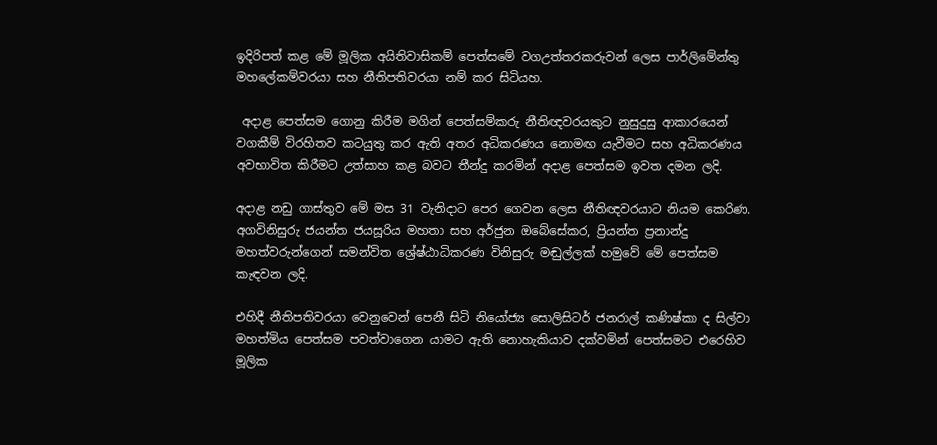ඉදිරිපත් කළ මේ මූලික අයිතිවාසිකම් පෙත්සමේ වගඋත්තරකරුවන් ලෙස පාර්ලිමේන්තු මහලේකම්වරයා සහ නීතිපතිවරයා නම් කර සිටියහ.

 අදාළ පෙත්සම ගොනු කිරීම මගින් පෙත්සම්කරු නීතිඥවරයකුට නුසුදුසු ආකාරයෙන් වගකීම් විරහිතව කටයුතු කර ඇති අතර අධිකරණය නොමඟ යැවීමට සහ අධිකරණය අවභාවිත කිරීමට උත්සාහ කළ බවට තීන්දු කරමින් අදාළ පෙත්සම ඉවත දමන ලදි.

අදාළ නඩු ගාස්තුව මේ මස 31 වැනිදාට පෙර ගෙවන ලෙස නීතිඥවරයාට නියම කෙරිණ.
අගවිනිසුරු ජයන්ත ජයසූරිය මහතා සහ අර්ජුන ඔබේසේකර, ප්‍රියන්ත ප්‍රනාන්දු මහත්වරුන්ගෙන් සමන්විත ශ්‍රේෂ්ඨාධිකරණ විනිසුරු මඬුල්ලක් හමුවේ මේ පෙත්සම කැඳවන ලදි.

එහිදී නීතිපතිවරයා වෙනුවෙන් පෙනී සිටි නියෝජ්‍ය සොලිසිටර් ජනරාල් කණිෂ්කා ද සිල්වා මහත්මිය පෙත්සම පවත්වාගෙන යාමට ඇති නොහැකියාව දක්වමින් පෙත්සමට එරෙහිව මූලික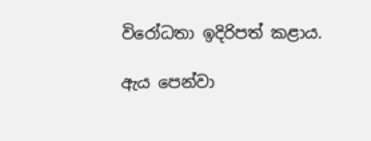විරෝධතා ඉදිරිපත් කළාය.

ඇය පෙන්වා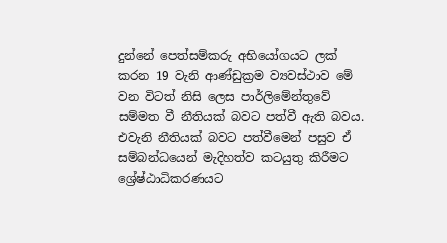දුන්නේ පෙත්සම්කරු අභියෝගයට ලක් කරන 19 වැනි ආණ්ඩුක්‍රම ව්‍යවස්ථාව මේ වන විටත් නිසි ලෙස පාර්ලිමේන්තුවේ සම්මත වී නීතියක් බවට පත්වී ඇති බවය. එවැනි නීතියක් බවට පත්වීමෙන් පසුව ඒ සම්බන්ධයෙන් මැදිහත්ව කටයුතු කිරීමට ශ්‍රේෂ්ඨාධිකරණයට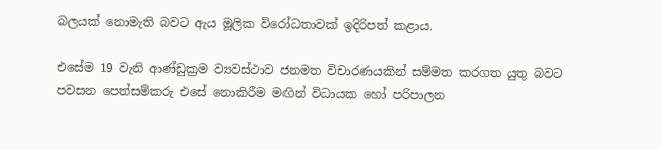බලයක් නොමැති බවට ඇය මූලික විරෝධතාවක් ඉදිරිපත් කළාය.

එසේම 19 වැනි ආණ්ඩුක්‍රම ව්‍යවස්ථාව ජනමත විචාරණයකින් සම්මත කරගත යුතු බවට පවසන පෙත්සම්කරු එසේ නොකිරීම මඟින් විධායක හෝ පරිපාලන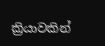ක්‍රියාවකින්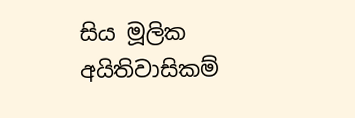සිය මූලික අයිතිවාසිකම්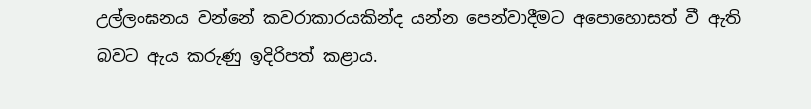උල්ලංඝනය වන්නේ කවරාකාරයකින්ද යන්න පෙන්වාදීමට අපොහොසත් වී ඇති බවට ඇය කරුණු ඉදිරිපත් කළාය.